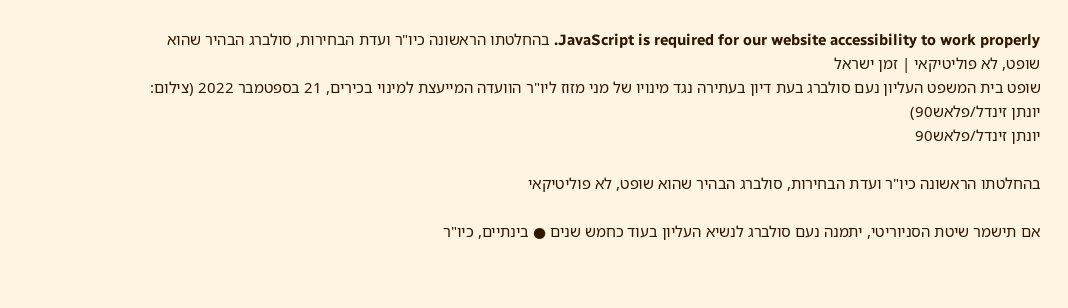JavaScript is required for our website accessibility to work properly. בהחלטתו הראשונה כיו"ר ועדת הבחירות, סולברג הבהיר שהוא שופט, לא פוליטיקאי | זמן ישראל
שופט בית המשפט העליון נעם סולברג בעת דיון בעתירה נגד מינויו של מני מזוז ליו"ר הוועדה המייעצת למינוי בכירים, 21 בספטמבר 2022 (צילום: יונתן זינדל/פלאש90)
יונתן זינדל/פלאש90

בהחלטתו הראשונה כיו"ר ועדת הבחירות, סולברג הבהיר שהוא שופט, לא פוליטיקאי

אם תישמר שיטת הסניוריטי, יתמנה נעם סולברג לנשיא העליון בעוד כחמש שנים ● בינתיים, כיו"ר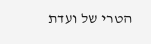הטרי של ועדת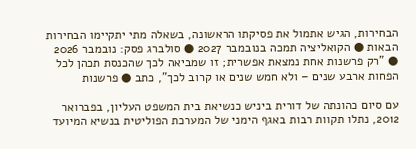הבחירות, הגיש אתמול את פסיקתו הראשונה, בשאלה מתי יתקיימו הבחירות הבאות ● הקואליציה תמכה בנובמבר 2027 ● סולברג פסק: נובמבר 2026 ● "רק פרשנות אחת נמצאת אפשרית; זו שמביאה לכך שהכנסת תכהן לכל הפחות ארבע שנים – ולא חמש שנים או קרוב לכך", כתב ● פרשנות

עם סיום כהונתה של דורית ביניש כנשיאת בית המשפט העליון, בפברואר 2012, נתלו תקוות רבות באגף הימני של המערכת הפוליטית בנשיא המיועד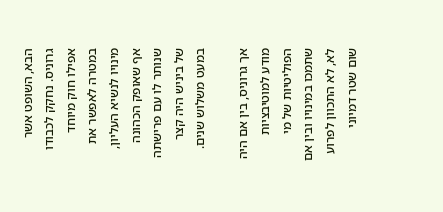הבא, השופט אשר גרוניס. נחקק לכבודו אפילו חוק מיוחד במטרה לאפשר את מינויו לנשיא העליון, אף שאופק הכהונה שנותר לו עם פרישתה של ביניש היה קצר במעט משלוש שנים.

אך גרוניס, בין אם היה מודע למוטיבציות הפוליטיות של מי שתמכו במינויו ובין אם לא, לא התכוון לפרוע שום שטר דמיוני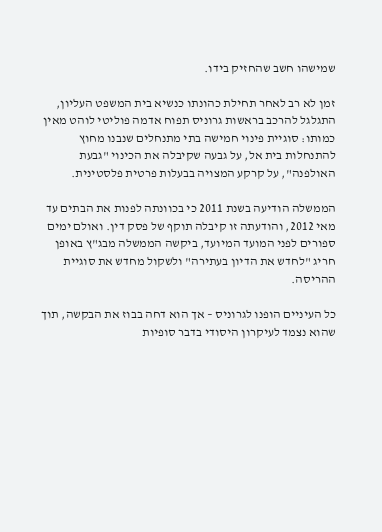שמישהו חשב שהחזיק בידו.

זמן לא רב לאחר תחילת כהונתו כנשיא בית המשפט העליון, התגלגל להרכב בראשות גרוניס תפוח אדמה פוליטי לוהט מאין כמותו: סוגיית פינוי חמישה בתי מתנחלים שנבנו מחוץ להתנחלות בית אל, על גבעה שקיבלה את הכינוי "גבעת האולפנה", על קרקע המצויה בבעלות פרטית פלסטינית.

הממשלה הודיעה בשנת 2011 כי בכוונתה לפנות את הבתים עד מאי 2012, והודעתה זו קיבלה תוקף של פסק דין. ואולם ימים ספורים לפני המועד המיועד, ביקשה הממשלה מבג"ץ באופן חריג "לחדש את הדיון בעתירה" ולשקול מחדש את סוגיית ההריסה.

כל העיניים הופנו לגרוניס – אך הוא דחה בבוז את הבקשה, תוך שהוא נצמד לעיקרון היסודי בדבר סופיות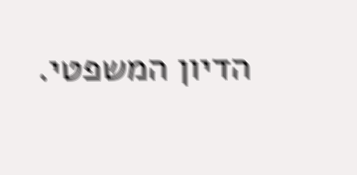הדיון המשפטי.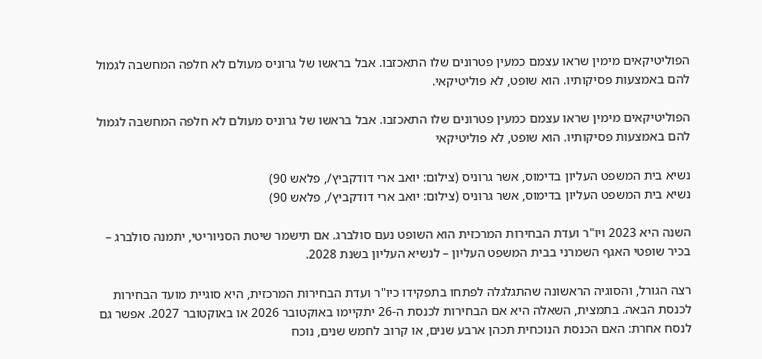הפוליטיקאים מימין שראו עצמם כמעין פטרונים שלו התאכזבו. אבל בראשו של גרוניס מעולם לא חלפה המחשבה לגמול להם באמצעות פסיקותיו. הוא שופט, לא פוליטיקאי.

הפוליטיקאים מימין שראו עצמם כמעין פטרונים שלו התאכזבו. אבל בראשו של גרוניס מעולם לא חלפה המחשבה לגמול להם באמצעות פסיקותיו. הוא שופט, לא פוליטיקאי

נשיא בית המשפט העליון בדימוס, אשר גרוניס (צילום: יואב ארי דודקביץ/, פלאש 90)
נשיא בית המשפט העליון בדימוס, אשר גרוניס (צילום: יואב ארי דודקביץ/, פלאש 90)

השנה היא 2023 ויו"ר ועדת הבחירות המרכזית הוא השופט נעם סולברג. אם תישמר שיטת הסניוריטי, יתמנה סולברג – בכיר שופטי האגף השמרני בבית המשפט העליון – לנשיא העליון בשנת 2028.

רצה הגורל, והסוגיה הראשונה שהתגלגלה לפתחו בתפקידו כיו"ר ועדת הבחירות המרכזית, היא סוגיית מועד הבחירות לכנסת הבאה. בתמצית, השאלה היא אם הבחירות לכנסת ה-26 יתקיימו באוקטובר 2026 או באוקטובר 2027. אפשר גם לנסח אחרת: האם הכנסת הנוכחית תכהן ארבע שנים, או קרוב לחמש שנים, נוכח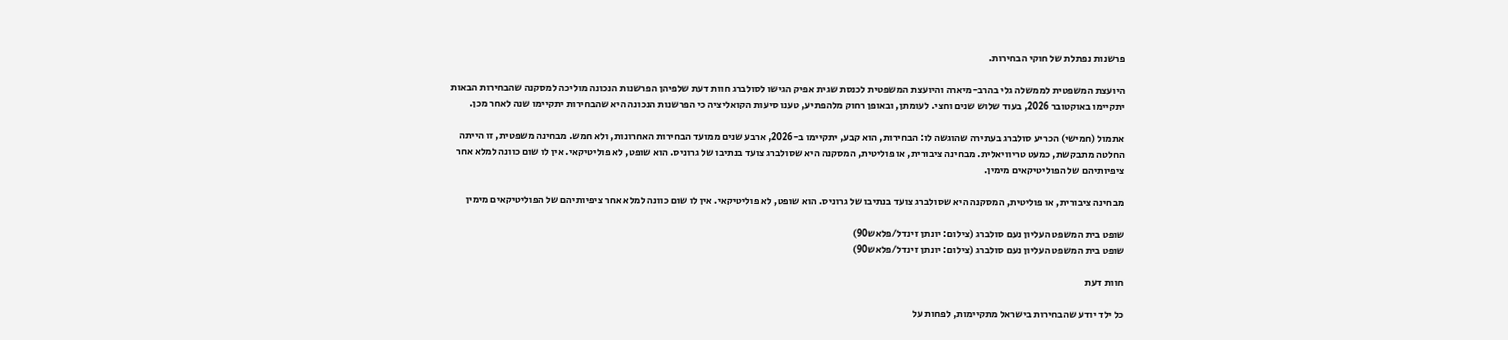פרשנות נפתלת של חוקי הבחירות.

היועצת המשפטית לממשלה גלי בהרב-מיארה והיועצת המשפטית לכנסת שגית אפיק הגישו לסולברג חוות דעת שלפיהן הפרשנות הנכונה מוליכה למסקנה שהבחירות הבאות יתקיימו באוקטובר 2026, בעוד שלוש שנים וחצי. לעומתן, ובאופן רחוק מלהפתיע, טענו סיעות הקואליציה כי הפרשנות הנכונה היא שהבחירות יתקיימו שנה לאחר מכן.

אתמול (חמישי) הכריע סולברג בעתירה שהוגשה לו: הבחירות, הוא קבע, יתקיימו ב-2026, ארבע שנים ממועד הבחירות האחרונות, ולא חמש. מבחינה משפטית, זו הייתה החלטה מתבקשת, כמעט טריוויאלית. מבחינה ציבורית, או פוליטית, המסקנה היא שסולברג צועד בנתיבו של גרוניס. הוא שופט, לא פוליטיקאי. אין לו שום כוונה למלא אחר ציפיותיהם של הפוליטיקאים מימין.

מבחינה ציבורית, או פוליטית, המסקנה היא שסולברג צועד בנתיבו של גרוניס. הוא שופט, לא פוליטיקאי. אין לו שום כוונה למלא אחר ציפיותיהם של הפוליטיקאים מימין

שופט בית המשפט העליון נעם סולברג (צילום: יונתן זינדל/פלאש90)
שופט בית המשפט העליון נעם סולברג (צילום: יונתן זינדל/פלאש90)

חוות דעת

כל ילד יודע שהבחירות בישראל מתקיימות, לפחות על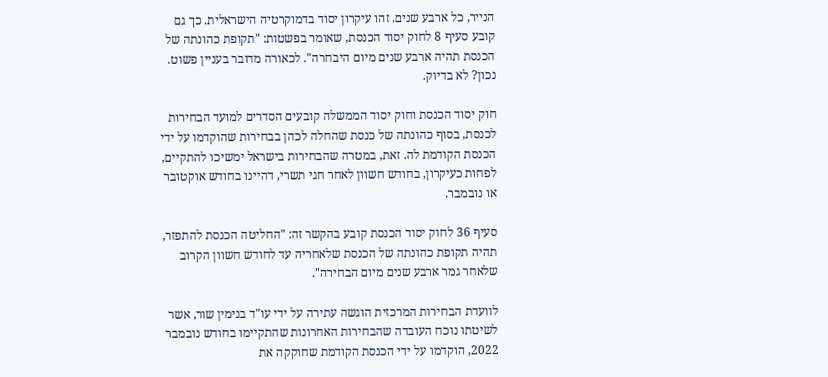הנייר, כל ארבע שנים. זהו עיקרון יסוד בדמוקרטיה הישראלית. כך גם קובע סעיף 8 לחוק יסוד הכנסת, שאומר בפשטות: "תקופת כהונתה של הכנסת תהיה ארבע שנים מיום היבחרה". לכאורה מדובר בעניין פשוט. נכון? לא בדיוק.

חוק יסוד הכנסת וחוק יסוד הממשלה קובעים הסדרים למועד הבחירות לכנסת, בסוף כהונתה של כנסת שהחלה לכהן בבחירות שהוקדמו על ידי הכנסת הקודמת לה. זאת, במטרה שהבחירות בישראל ימשיכו להתקיים, לפחות כעיקרון, בחודש חשוון לאחר חגי תשרי, דהיינו בחודש אוקטובר או נובמבר.

סעיף 36 לחוק יסוד הכנסת קובע בהקשר זה: "החליטה הכנסת להתפזר, תהיה תקופת כהונתה של הכנסת שלאחריה עד לחודש חשוון הקרוב שלאחר גמר ארבע שנים מיום הבחירה".

לוועדת הבחירות המרכזית הוגשה עתירה על ידי עו"ד בנימין שור, אשר לשיטתו נוכח העובדה שהבחירות האחרונות שהתקיימו בחודש נובמבר 2022, הוקדמו על ידי הכנסת הקודמת שחוקקה את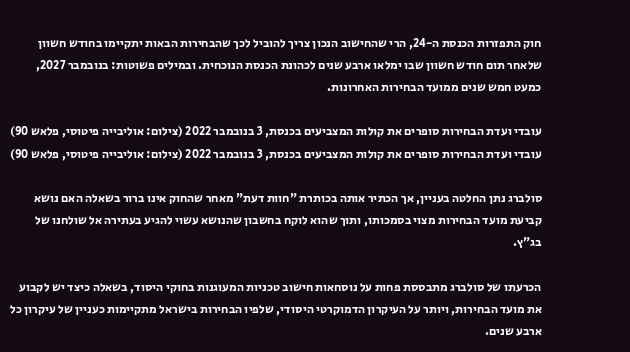חוק התפזרות הכנסת ה-24, הרי שהחישוב הנכון צריך להוביל לכך שהבחירות הבאות יתקיימו בחודש חשוון שלאחר תום חודש חשוון שבו ימלאו ארבע שנים לכהונת הכנסת הנוכחית. ובמילים פשוטות: בנובמבר 2027, כמעט חמש שנים ממועד הבחירות האחרונות.

עובדי ועדת הבחירות סופרים את קולות המצביעים בכנסת, 3 בנובמבר 2022 (צילום: אוליבייה פיטוסי, פלאש 90)
עובדי ועדת הבחירות סופרים את קולות המצביעים בכנסת, 3 בנובמבר 2022 (צילום: אוליבייה פיטוסי, פלאש 90)

סולברג נתן החלטה בעניין, אך הכתיר אותה בכותרת "חוות דעת" מאחר שהחוק אינו ברור בשאלה האם נושא קביעת מועד הבחירות מצוי בסמכותו, ותוך שהוא לוקח בחשבון שהנושא עשוי להגיע בעתירה אל שולחנו של בג"ץ.

הכרעתו של סולברג מתבססת פחות על נוסחאות חישוב טכניות המעוגנות בחוקי היסוד, בשאלה כיצד יש לקבוע את מועד הבחירות, ויותר על העיקרון הדמוקרטי היסודי, שלפיו הבחירות בישראל מתקיימות כעניין של עיקרון כל ארבע שנים.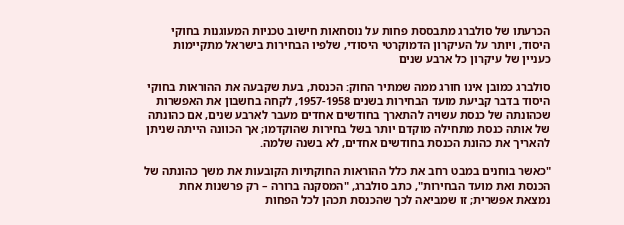הכרעתו של סולברג מתבססת פחות על נוסחאות חישוב טכניות המעוגנות בחוקי היסוד, ויותר על העיקרון הדמוקרטי היסודי, שלפיו הבחירות בישראל מתקיימות כעניין של עיקרון כל ארבע שנים

סולברג כמובן אינו חורג ממה שמתיר החוק: הכנסת, בעת שקבעה את ההוראות בחוקי היסוד בדבר קביעת מועד הבחירות בשנים 1957-1958, לקחה בחשבון את האפשרות שכהונתה של כנסת עשויה להתארך בחודשים אחדים מעבר לארבע שנים, אם כהונתה של אותה כנסת מתחילה מוקדם יותר בשל בחירות שהוקדמו; אך הכוונה הייתה שניתן להאריך את כהונת הכנסת בחודשים אחדים, לא בשנה שלמה.

"כאשר בוחנים במבט רחב את כלל ההוראות החוקתיות הקובעות את משך כהונתה של הכנסת ואת מועד הבחירות", כתב סולברג, "המסקנה ברורה – רק פרשנות אחת נמצאת אפשרית; זו שמביאה לכך שהכנסת תכהן לכל הפחות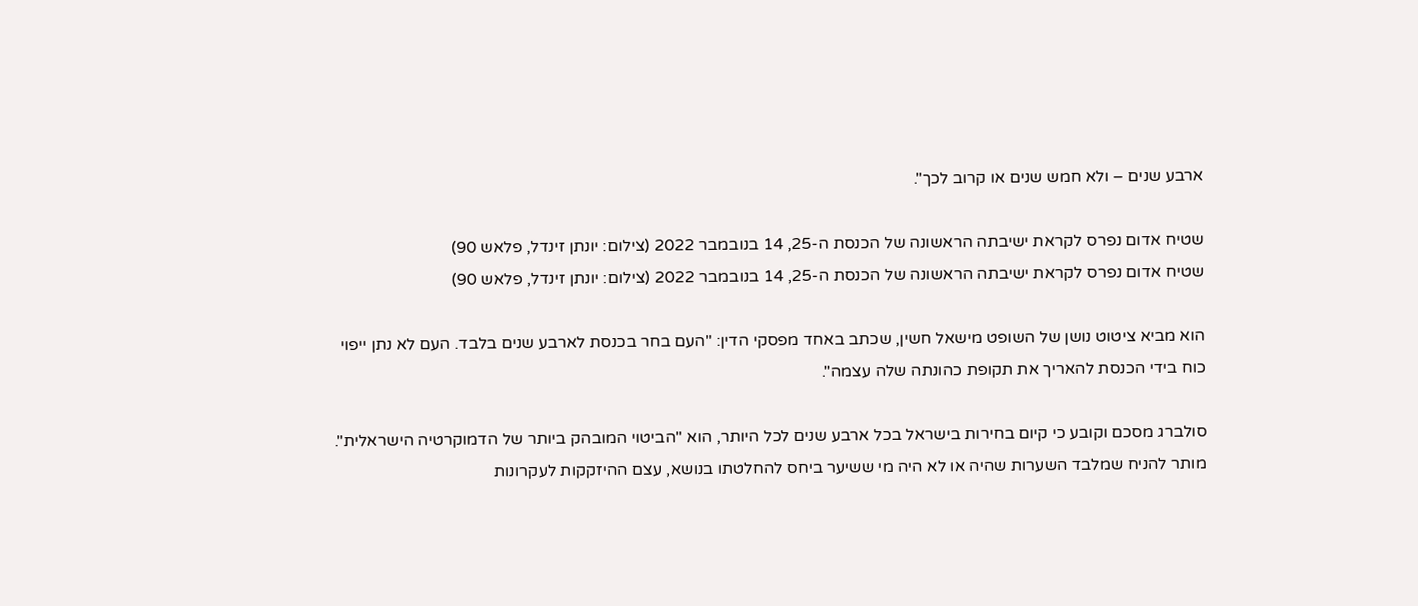ארבע שנים – ולא חמש שנים או קרוב לכך".

שטיח אדום נפרס לקראת ישיבתה הראשונה של הכנסת ה-25, 14 בנובמבר 2022 (צילום: יונתן זינדל, פלאש 90)
שטיח אדום נפרס לקראת ישיבתה הראשונה של הכנסת ה-25, 14 בנובמבר 2022 (צילום: יונתן זינדל, פלאש 90)

הוא מביא ציטוט נושן של השופט מישאל חשין, שכתב באחד מפסקי הדין: "העם בחר בכנסת לארבע שנים בלבד. העם לא נתן ייפוי כוח בידי הכנסת להאריך את תקופת כהונתה שלה עצמה".

סולברג מסכם וקובע כי קיום בחירות בישראל בכל ארבע שנים לכל היותר, הוא "הביטוי המובהק ביותר של הדמוקרטיה הישראלית". מותר להניח שמלבד השערות שהיה או לא היה מי ששיער ביחס להחלטתו בנושא, עצם ההיזקקות לעקרונות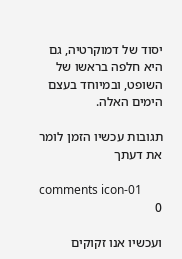יסוד של דמוקרטיה, גם היא חלפה בראשו של השופט, ובמיוחד בעצם הימים האלה.

תגובות עכשיו הזמן לומר את דעתך

comments icon-01
0

ועכשיו אנו זקוקים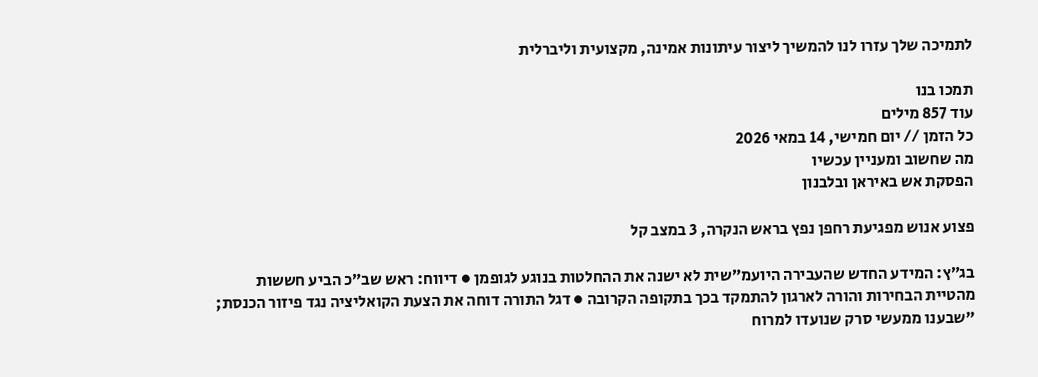לתמיכה שלך עזרו לנו להמשיך ליצור עיתונות אמינה, מקצועית וליברלית

תמכו בנו
עוד 857 מילים
כל הזמן // יום חמישי, 14 במאי 2026
מה שחשוב ומעניין עכשיו
הפסקת אש באיראן ובלבנון

פצוע אנוש מפגיעת רחפן נפץ בראש הנקרה, 3 במצב קל

בג״ץ: המידע החדש שהעבירה היועמ״שית לא ישנה את ההחלטות בנוגע לגופמן ● דיווח: ראש שב״כ הביע חששות מהטיית הבחירות והורה לארגון להתמקד בכך בתקופה הקרובה ● דגל התורה דוחה את הצעת הקואליציה נגד פיזור הכנסת; "שבענו ממעשי סרק שנועדו למרוח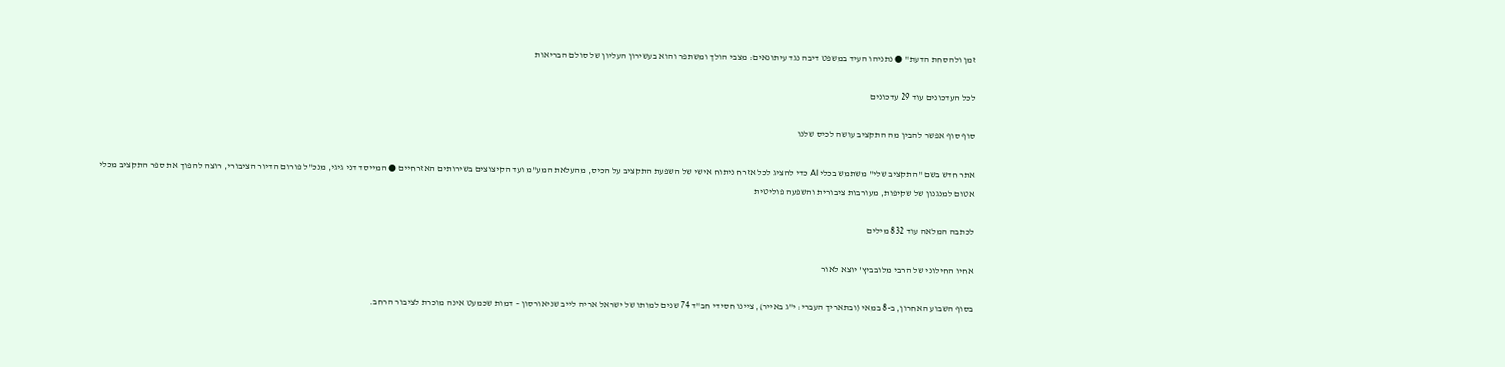זמן ולהסחת הדעת" ● נתניהו העיד במשפט דיבה נגד עיתונאים: מצבי הולך ומשתפר והוא בעשירון העליון של סולם הבריאות

לכל העדכונים עוד 29 עדכונים

סוף סוף אפשר להבין מה התקציב עושה לכיס שלנו

אתר חדש בשם "התקציב שלי" משתמש בכלי AI כדי להציג לכל אזרח ניתוח אישי של השפעת התקציב על הכיס, מהעלאת המע"מ ועד הקיצוצים בשירותים האזרחיים ● המייסד דני גיגי, מנכ"ל פורום הדיור הציבורי, רוצה להפוך את ספר התקציב מכלי אטום למנגנון של שקיפות, מעורבות ציבורית והשפעה פוליטית

לכתבה המלאה עוד 832 מילים

אחיו החילוני של הרבי מלובביץ' יוצא לאור

בסוף השבוע האחרון, ב-8 במאי (ובתאריך העברי: י"ג באייר), ציינו חסידי חב"ד 74 שנים למותו של ישראל אריה לייב שניאורסון – דמות שכמעט אינה מוכרת לציבור הרחב.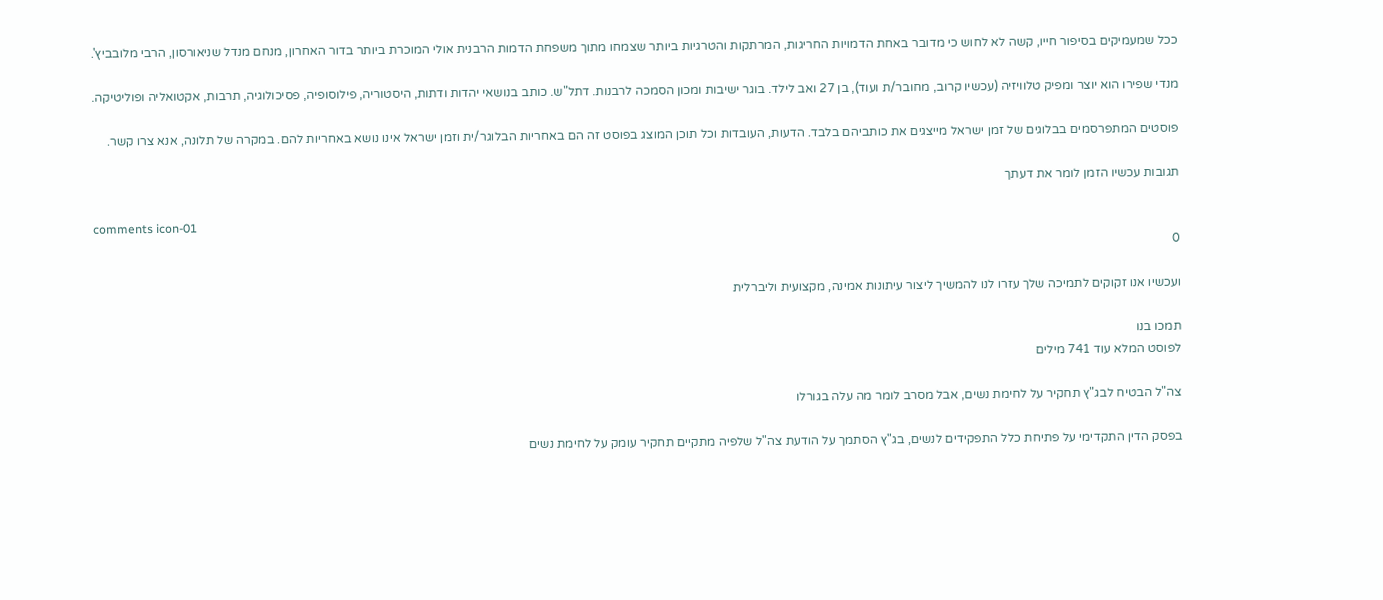ככל שמעמיקים בסיפור חייו, קשה לא לחוש כי מדובר באחת הדמויות החריגות, המרתקות והטרגיות ביותר שצמחו מתוך משפחת הדמות הרבנית אולי המוכרת ביותר בדור האחרון, מנחם מנדל שניאורסון, הרבי מלובביץ'.

מנדי שפירו הוא יוצר ומפיק טלוויזיה (עכשיו קרוב, מחובר/ת ועוד), בן 27 ואב לילד. בוגר ישיבות ומכון הסמכה לרבנות. דתל"ש. כותב בנושאי יהדות ודתות, היסטוריה, פילוסופיה, פסיכולוגיה, תרבות, אקטואליה ופוליטיקה.

פוסטים המתפרסמים בבלוגים של זמן ישראל מייצגים את כותביהם בלבד. הדעות, העובדות וכל תוכן המוצג בפוסט זה הם באחריות הבלוגר/ית וזמן ישראל אינו נושא באחריות להם. במקרה של תלונה, אנא צרו קשר.

תגובות עכשיו הזמן לומר את דעתך

comments icon-01
0

ועכשיו אנו זקוקים לתמיכה שלך עזרו לנו להמשיך ליצור עיתונות אמינה, מקצועית וליברלית

תמכו בנו
לפוסט המלא עוד 741 מילים

צה"ל הבטיח לבג"ץ תחקיר על לחימת נשים, אבל מסרב לומר מה עלה בגורלו

בפסק הדין התקדימי על פתיחת כלל התפקידים לנשים, בג"ץ הסתמך על הודעת צה"ל שלפיה מתקיים תחקיר עומק על לחימת נשים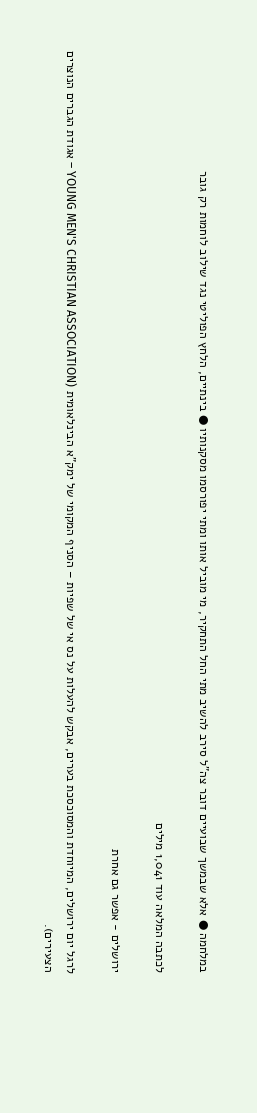במלחמה ● אלא שבמשך שבועיים דובר צה"ל סירב להשיב מתי החל התחקיר, מי מוביל אותו ומתי יפורסמו מסקנותיו ● בינתיים, הלחץ הפוליטי נגד שילוב לוחמות רק גובר

לכתבה המלאה עוד 1,041 מילים

ירושלים - אפשר גם אחרת

לרגל יום ירושלים, המיוחדת והמסוכסכת בערים, אבקש להעלות על נס אי של שפיות – הסניף המקומי של ימק"א הבינלאומית (YOUNG MEN'S CHRISTIAN ASSOCIATION – אגודת הגברים הנוצרים הצעירים).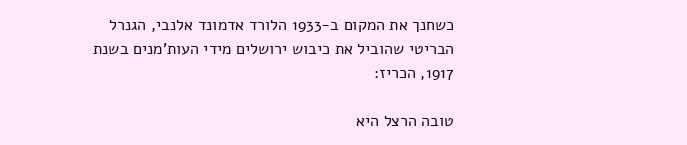כשחנך את המקום ב-1933 הלורד אדמונד אלנבי, הגנרל הבריטי שהוביל את כיבוש ירושלים מידי העות'מנים בשנת 1917, הכריז:

טובה הרצל היא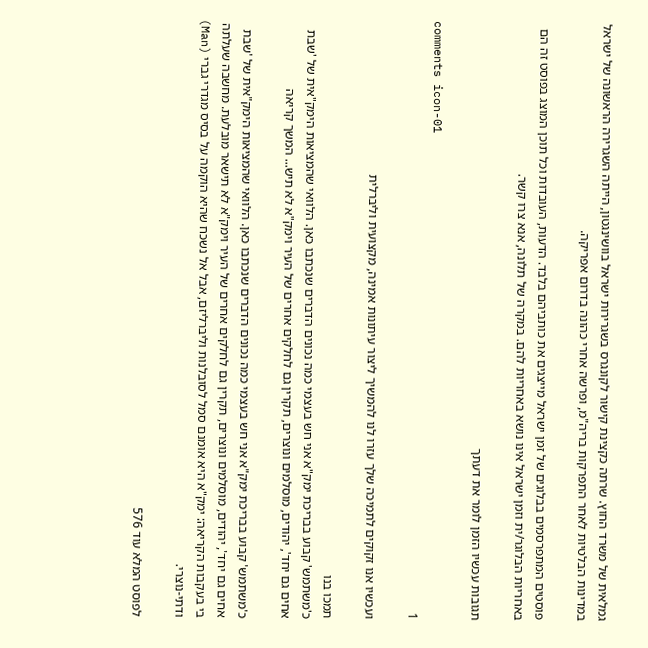גמלאית של משרד החוץ. שרתה כקצינת קישור לקונגרס בשגרירות ישראל בוושינגטון, הייתה השגרירה הראשונה של ישראל במדינות הבלטיות לאחר התפרקות בריה"מ, ופרשה אחרי כהונה בדרום אפריקה.

פוסטים המתפרסמים בבלוגים של זמן ישראל מייצגים את כותביהם בלבד. הדעות, העובדות וכל תוכן המוצג בפוסט זה הם באחריות הבלוגר/ית וזמן ישראל אינו נושא באחריות להם. במקרה של תלונה, אנא צרו קשר.

תגובות עכשיו הזמן לומר את דעתך

comments icon-01
1

ועכשיו אנו זקוקים לתמיכה שלך עזרו לנו להמשיך ליצור עיתונות אמינה, מקצועית וליברלית

תמכו בנו
כ'משתמש' קבוע בבריכת ימק"א אני חש בעצמי כמה נכונים הדברים שנכתבו כאן. הלוואי שהמציאות הימק"אית של 'שבת אחים גם יחד', יהודים, מוסלמים ונוצרים, תקרין גם לחלקים אחרים של העיר וימק"א לא תיש... המשך קריאה

כ'משתמש' קבוע בבריכת ימק"א אני חש בעצמי כמה נכונים הדברים שנכתבו כאן. הלוואי שהמציאות הימק"אית של 'שבת אחים גם יחד', יהודים, מוסלמים ונוצרים, תקרין גם לחלקים אחרים של העיר וימק"א לא תישאר מובלעת. מחשבה שעלתה בי בעקבות הקריאה: ימק"א היא אומנם סמל לסובלנות וליברליזם, אבל אל נשכח שהיא הוקמה על בסיס מגדרי גברי (Man) ודתי-נוצרי.

לפוסט המלא עוד 576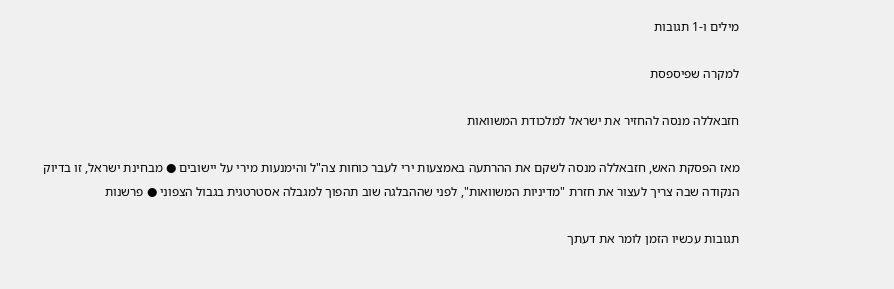מילים ו-1 תגובות

למקרה שפיספסת

חזבאללה מנסה להחזיר את ישראל למלכודת המשוואות

מאז הפסקת האש, חזבאללה מנסה לשקם את ההרתעה באמצעות ירי לעבר כוחות צה"ל והימנעות מירי על יישובים ● מבחינת ישראל, זו בדיוק הנקודה שבה צריך לעצור את חזרת "מדיניות המשוואות", לפני שההבלגה שוב תהפוך למגבלה אסטרטגית בגבול הצפוני ● פרשנות

תגובות עכשיו הזמן לומר את דעתך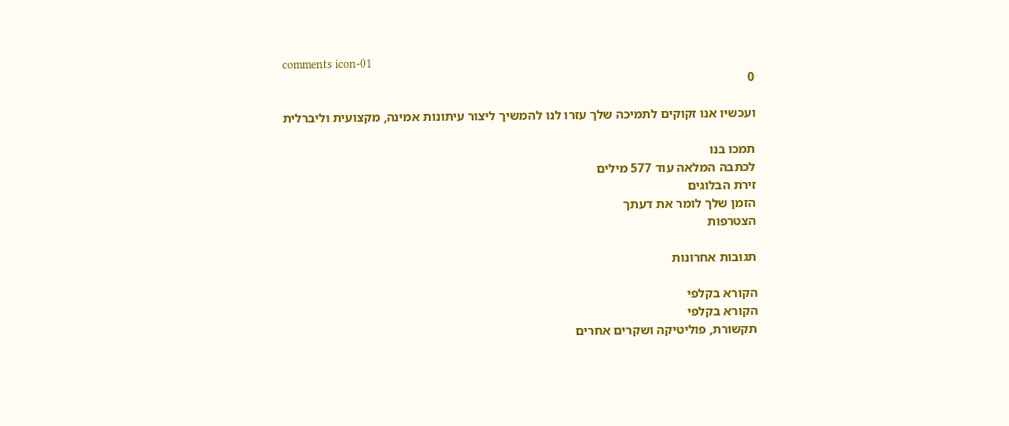comments icon-01
0

ועכשיו אנו זקוקים לתמיכה שלך עזרו לנו להמשיך ליצור עיתונות אמינה, מקצועית וליברלית

תמכו בנו
לכתבה המלאה עוד 577 מילים
זירת הבלוגים
הזמן שלך לומר את דעתך
הצטרפות

תגובות אחרונות

הקורא בקלפי
הקורא בקלפי
תקשורת, פוליטיקה ושקרים אחרים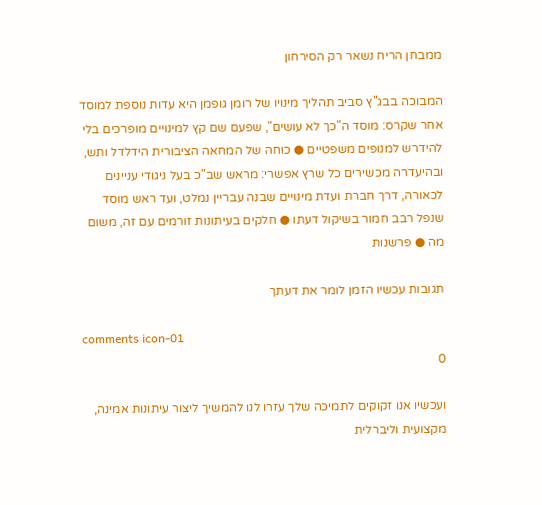ממבחן הריח נשאר רק הסירחון

המבוכה בבג"ץ סביב תהליך מינויו של רומן גופמן היא עדות נוספת למוסד אחר שקרס: מוסד ה"כך לא עושים", שפעם שם קץ למינויים מופרכים בלי להידרש למנופים משפטיים ● כוחה של המחאה הציבורית הידלדל ותש, ובהיעדרה מכשירים כל שרץ אפשרי: מראש שב"כ בעל ניגודי עניינים לכאורה, דרך חברת ועדת מינויים שבנה עבריין נמלט, ועד ראש מוסד שנפל רבב חמור בשיקול דעתו ● חלקים בעיתונות זורמים עם זה, משום מה ● פרשנות

תגובות עכשיו הזמן לומר את דעתך

comments icon-01
0

ועכשיו אנו זקוקים לתמיכה שלך עזרו לנו להמשיך ליצור עיתונות אמינה, מקצועית וליברלית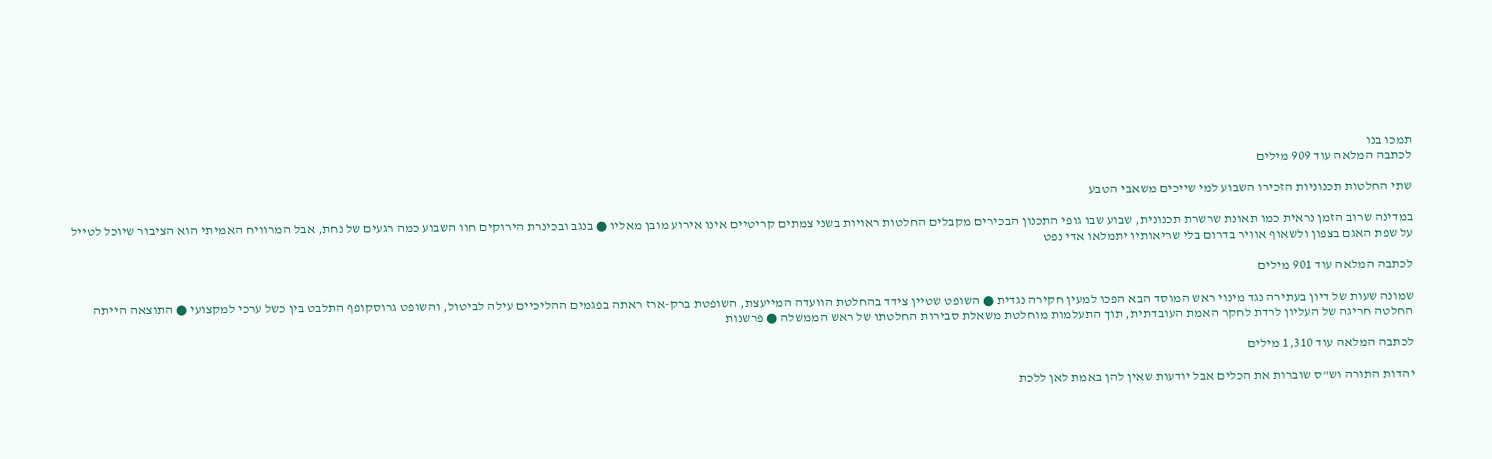תמכו בנו
לכתבה המלאה עוד 909 מילים

שתי החלטות תכנוניות הזכירו השבוע למי שייכים משאבי הטבע

במדינה שרוב הזמן נראית כמו תאונת שרשרת תכנונית, שבוע שבו גופי התכנון הבכירים מקבלים החלטות ראויות בשני צמתים קריטיים אינו אירוע מובן מאליו ● בנגב ובכינרת הירוקים חוו השבוע כמה רגעים של נחת, אבל המרוויח האמיתי הוא הציבור שיוכל לטייל על שפת האגם בצפון ולשאוף אוויר בדרום בלי שריאותיו יתמלאו אדי נפט

לכתבה המלאה עוד 901 מילים

שמונה שעות של דיון בעתירה נגד מינוי ראש המוסד הבא הפכו למעין חקירה נגדית ● השופט שטיין צידד בהחלטת הוועדה המייעצת, השופטת ברק-ארז ראתה בפגמים ההליכיים עילה לביטול, והשופט גרוסקופף התלבט בין כשל ערכי למקצועי ● התוצאה הייתה החלטה חריגה של העליון לרדת לחקר האמת העובדתית, תוך התעלמות מוחלטת משאלת סבירות החלטתו של ראש הממשלה ● פרשנות

לכתבה המלאה עוד 1,310 מילים

יהדות התורה וש"ס שוברות את הכלים אבל יודעות שאין להן באמת לאן ללכת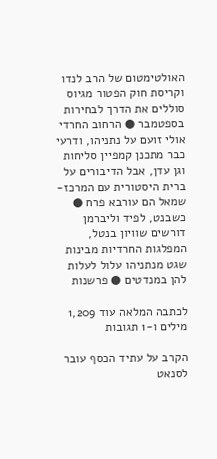האולטימטום של הרב לנדו וקריסת חוק הפטור מגיוס סוללים את הדרך לבחירות בספטמבר ● הרחוב החרדי אולי זועם על נתניהו, ודרעי כבר מתכנן קמפיין סליחות וגן עדן, אבל הדיבורים על ברית היסטורית עם המרכז-שמאל הם עורבא פרח ● כשבנט, לפיד וליברמן דורשים שוויון בנטל, המפלגות החרדיות מבינות שגט מנתניהו עלול לעלות להן במנדטים ● פרשנות

לכתבה המלאה עוד 1,209 מילים ו-1 תגובות

הקרב על עתיד הכסף עובר לסנאט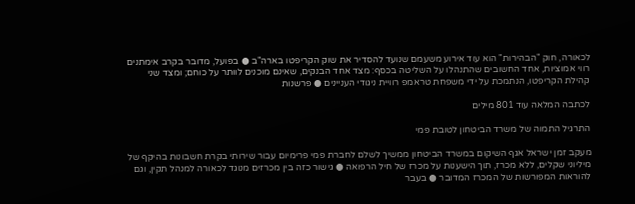לכאורה, חוק "הבהירות" הוא עוד אירוע משעמם שנועד להסדיר את שוק הקריפטו בארה"ב ● בפועל, מדובר בקרב אימתנים רווי אמוציות, אחד החשובים שהתנהלו על השליטה בכסף: מצד אחד הבנקים, שאינם מוכנים לוותר על כוחם; ומצד שני קהילת הקריפטו, הנתמכת על ידי משפחת טראמפ רוויית ניגודי העניינים ● פרשנות

לכתבה המלאה עוד 801 מילים

התרגיל התמוה של משרד הביטחון לטובת פמי

מעקב זמן ישראל אגף השיקום במשרד הביטחון ממשיך לשלם לחברת פמי פרימיום עבור שירותי בקרת חשבונות בהיקף של מיליוני שקלים, ללא מכרז, תוך הישענות על מכרז של חיל הרפואה ● גישור כזה בין מכרזים מנוגד לכאורה למנהל תקין, וגם להוראות המפורשות של המכרז המדובר ● בעבר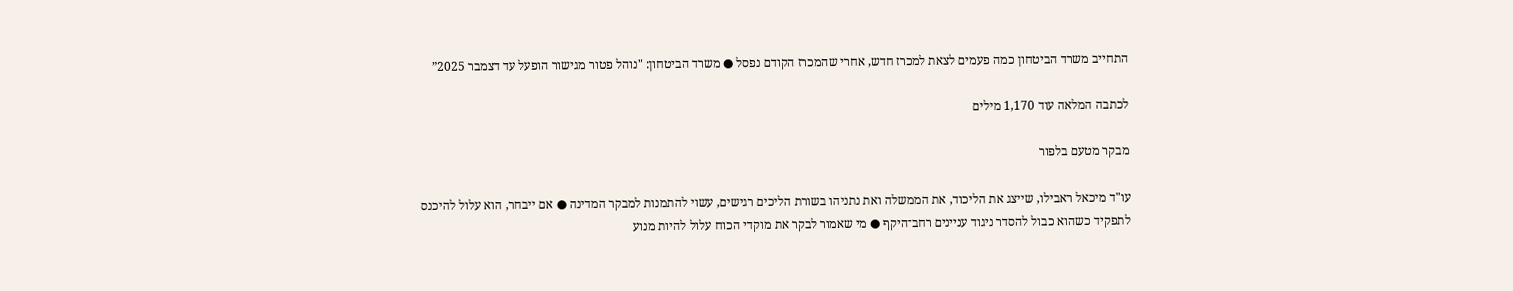התחייב משרד הביטחון כמה פעמים לצאת למכרז חדש, אחרי שהמכרז הקודם נפסל ● משרד הביטחון: "נוהל פטור מגישור הופעל עד דצמבר 2025”

לכתבה המלאה עוד 1,170 מילים

מבקר מטעם בלפור

עו"ד מיכאל ראבילו, שייצג את הליכוד, את הממשלה ואת נתניהו בשורת הליכים רגישים, עשוי להתמנות למבקר המדינה ● אם ייבחר, הוא עלול להיכנס לתפקיד כשהוא כבול להסדר ניגוד עניינים רחב־היקף ● מי שאמור לבקר את מוקדי הכוח עלול להיות מנוע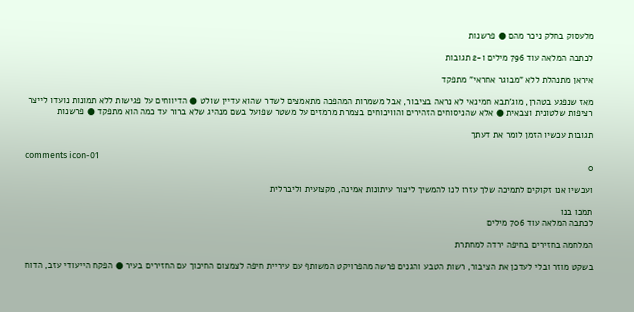מלעסוק בחלק ניכר מהם ● פרשנות

לכתבה המלאה עוד 796 מילים ו-2 תגובות

איראן מתנהלת ללא "מבוגר אחראי" מתפקד

מאז שנפגע בטהרן, מוג'תבא חמינאי לא נראה בציבור, אבל משמרות המהפכה מתאמצים לשדר שהוא עדיין שולט ● הדיווחים על פגישות ללא תמונות נועדו לייצר רציפות שלטונית וצבאית ● אלא שהניסוחים הזהירים והוויכוחים בצמרת מרמזים על משטר שפועל בשם מנהיג שלא ברור עד כמה הוא מתפקד ● פרשנות

תגובות עכשיו הזמן לומר את דעתך

comments icon-01
0

ועכשיו אנו זקוקים לתמיכה שלך עזרו לנו להמשיך ליצור עיתונות אמינה, מקצועית וליברלית

תמכו בנו
לכתבה המלאה עוד 706 מילים

המלחמה בחזירים בחיפה ירדה למחתרת

בשקט מוזר ובלי לעדכן את הציבור, רשות הטבע והגנים פרשה מהפרויקט המשותף עם עיריית חיפה לצמצום החיכוך עם החזירים בעיר ● הפקח הייעודי עזב, הדוח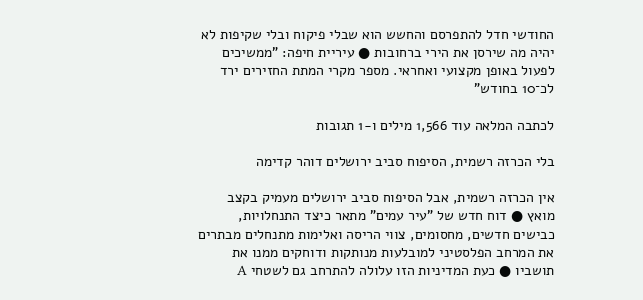החודשי חדל להתפרסם והחשש הוא שבלי פיקוח ובלי שקיפות לא יהיה מה שירסן את הירי ברחובות ● עיריית חיפה: "ממשיכים לפעול באופן מקצועי ואחראי. מספר מקרי המתת החזירים ירד לכ־10 בחודש"

לכתבה המלאה עוד 1,566 מילים ו-1 תגובות

בלי הכרזה רשמית, הסיפוח סביב ירושלים דוהר קדימה

אין הכרזה רשמית, אבל הסיפוח סביב ירושלים מעמיק בקצב מואץ ● דוח חדש של "עיר עמים" מתאר כיצד התנחלויות, כבישים חדשים, מחסומים, צווי הריסה ואלימות מתנחלים מבתרים את המרחב הפלסטיני למובלעות מנותקות ודוחקים ממנו את תושביו ● כעת המדיניות הזו עלולה להתרחב גם לשטחי A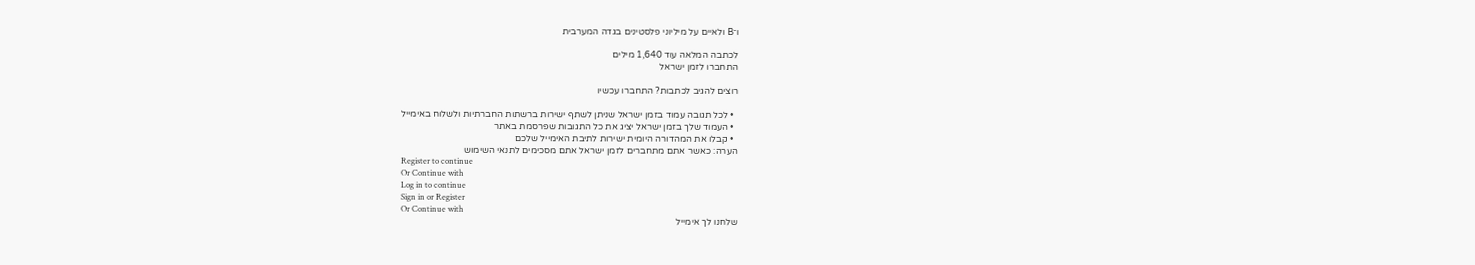ו־B ולאיים על מיליוני פלסטינים בגדה המערבית

לכתבה המלאה עוד 1,640 מילים
התחברו לזמן ישראל

רוצים להגיב לכתבות? התחברו עכשיו

  • לכל תגובה עמוד בזמן ישראל שניתן לשתף ישירות ברשתות החברתיות ולשלוח באימייל
  • העמוד שלך בזמן ישראל יציג את כל התגובות שפרסמת באתר
  • קבלו את המהדורה היומית ישירות לתיבת האימייל שלכם
הערה: כאשר אתם מתחברים לזמן ישראל אתם מסכימים לתנאי השימוש
Register to continue
Or Continue with
Log in to continue
Sign in or Register
Or Continue with
שלחנו לך אימייל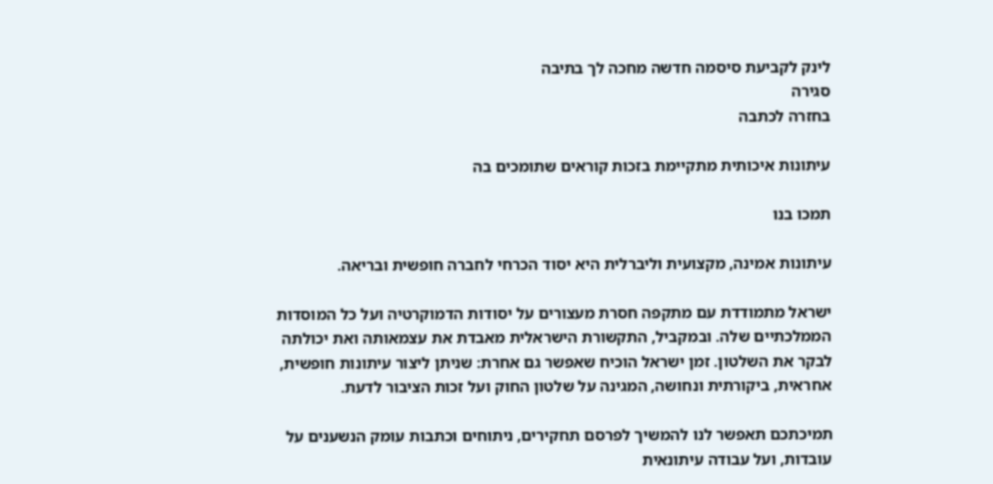לינק לקביעת סיסמה חדשה מחכה לך בתיבה
סגירה
בחזרה לכתבה

עיתונות איכותית מתקיימת בזכות קוראים שתומכים בה

תמכו בנו

עיתונות אמינה, מקצועית וליברלית היא יסוד הכרחי לחברה חופשית ובריאה.

ישראל מתמודדת עם מתקפה חסרת מעצורים על יסודות הדמוקרטיה ועל כל המוסדות הממלכתיים שלה. ובמקביל, התקשורת הישראלית מאבדת את עצמאותה ואת יכולתה לבקר את השלטון. זמן ישראל הוכיח שאפשר גם אחרת: שניתן ליצור עיתונות חופשית, אחראית, ביקורתית ונחושה, המגינה על שלטון החוק ועל זכות הציבור לדעת.

תמיכתכם תאפשר לנו להמשיך לפרסם תחקירים, ניתוחים וכתבות עומק הנשענים על עובדות, ועל עבודה עיתונאית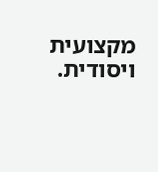מקצועית ויסודית.